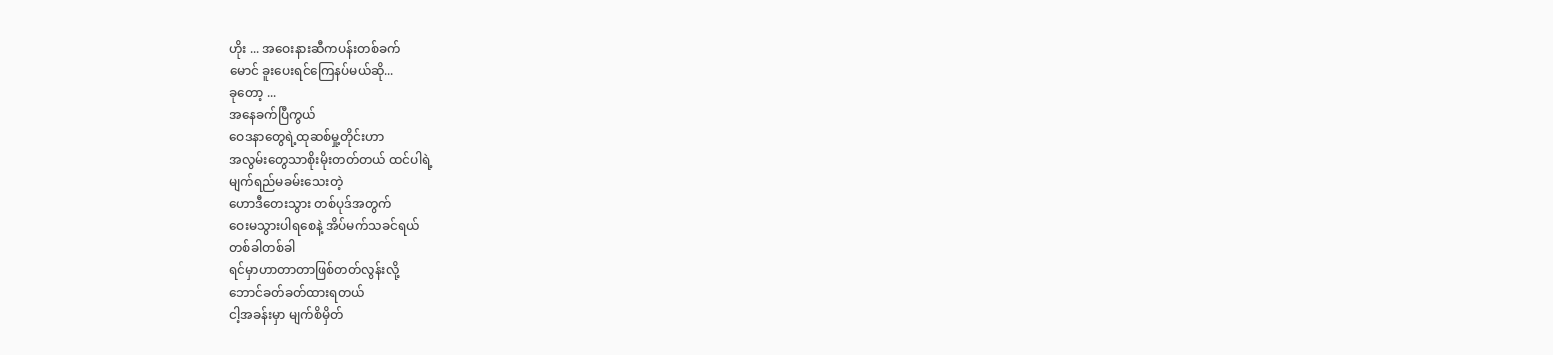ဟိုး ... အဝေးနားဆီကပန်းတစ်ခက်
မောင် ခူးပေးရင်ကြေနပ်မယ်ဆို...
ခုတော့ ...
အနေခက်ပြီကွယ်
ဝေဒနာတွေရဲ့ထုဆစ်မှု့တိုင်းဟာ
အလွမ်းတွေသာစိုးမိုးတတ်တယ် ထင်ပါရဲ့
မျက်ရည်မခမ်းသေးတဲ့
ဟောဒီတေးသွား တစ်ပုဒ်အတွက်
ဝေးမသွားပါရစေနဲ့ အိပ်မက်သခင်ရယ်
တစ်ခါတစ်ခါ
ရင်မှာဟာတာတာဖြစ်တတ်လွန်းလို့
ဘောင်ခတ်ခတ်ထားရတယ်
ငါ့အခန်းမှာ မျက်စိမှိတ်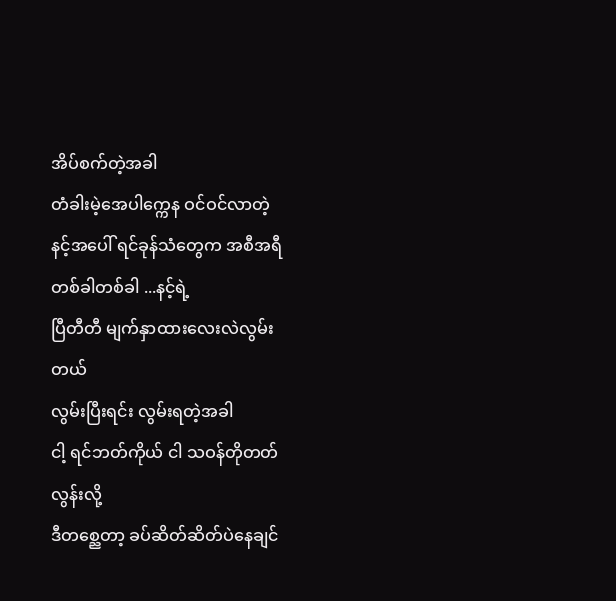အိပ်စက်တဲ့အခါ
တံခါးမဲ့အေပါက္ကေန ဝင်ဝင်လာတဲ့
နင့်အပေါ် ရင်ခုန်သံတွေက အစီအရီ
တစ်ခါတစ်ခါ ...နင့်ရဲ့
ပြီတီတီ မျက်နှာထားလေးလဲလွမ်းတယ်
လွမ်းပြီးရင်း လွမ်းရတဲ့အခါ
ငါ့ ရင်ဘတ်ကိုယ် ငါ သဝန်တိုတတ်လွန်းလို့
ဒီတစ္ညေတာ့ ခပ်ဆိတ်ဆိတ်ပဲနေချင်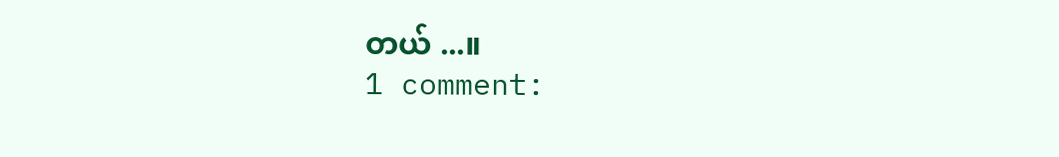တယ် ...။
1 comment: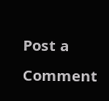Post a Comment